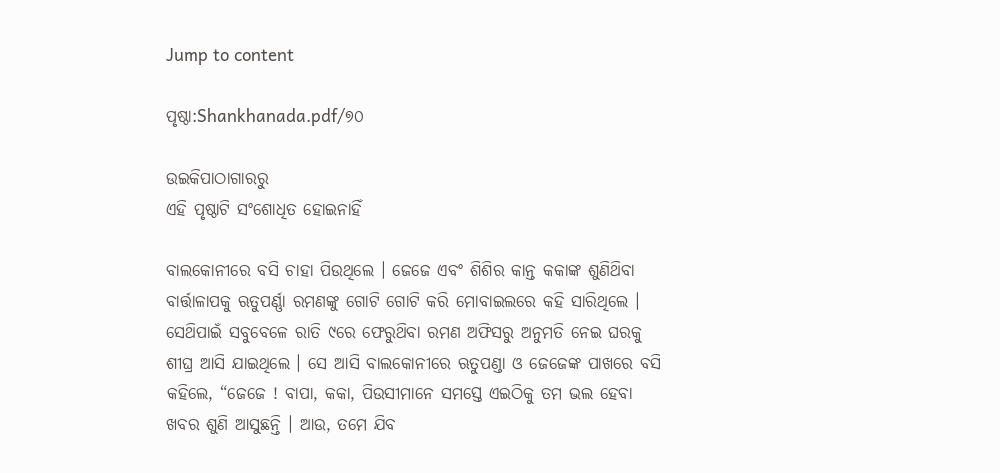Jump to content

ପୃଷ୍ଠା:Shankhanada.pdf/୭୦

ଉଇକିପାଠାଗାର‌ରୁ
ଏହି ପୃଷ୍ଠାଟି ସଂଶୋଧିତ ହୋଇନାହିଁ

ବାଲକୋନୀରେ ବସି ଚାହା ପିଉଥିଲେ । ଜେଜେ ଏବଂ ଶିଶିର କାନ୍ତ କକାଙ୍କ ଶୁଣିଥ‌ିବା ବାର୍ତ୍ତାଳାପକୁ ଋତୁପର୍ଣ୍ଣା ରମଣଙ୍କୁ ଗୋଟି ଗୋଟି କରି ମୋବାଇଲରେ କହି ସାରିଥିଲେ । ସେଥ‌ିପାଇଁ ସବୁବେଳେ ରାତି ୯ରେ ଫେରୁଥ‌ିବା ରମଣ ଅଫିସରୁ ଅନୁମତି ନେଇ ଘରକୁ ଶୀଘ୍ର ଆସି ଯାଇଥିଲେ । ସେ ଆସି ବାଲକୋନୀରେ ଋତୁପଣ୍ଡା ଓ ଜେଜେଙ୍କ ପାଖରେ ବସି କହିଲେ, “ଜେଜେ ! ବାପା, କକା, ପିଉସୀମାନେ ସମସ୍ତେ ଏଇଠିକୁ ତମ ଭଲ ହେବା ଖବର ଶୁଣି ଆସୁଛନ୍ତି । ଆଉ, ତମେ ଯିବ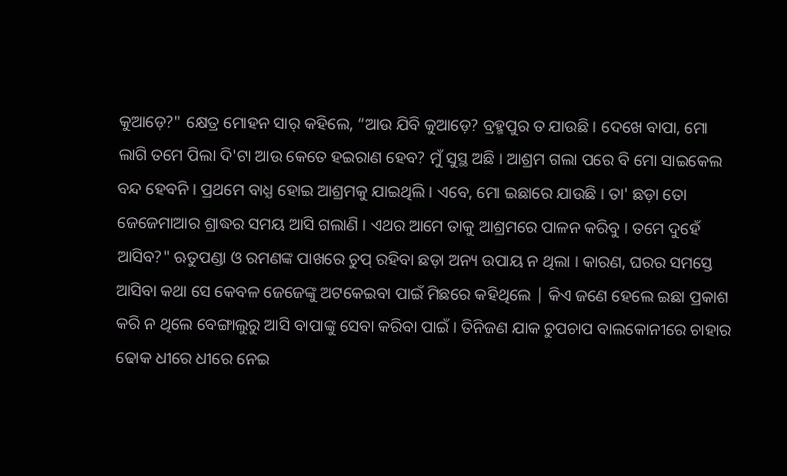କୁଆଡ଼େ?" କ୍ଷେତ୍ର ମୋହନ ସାର୍ କହିଲେ, “ଆଉ ଯିବି କୁଆଡ଼େ? ବ୍ରହ୍ମପୁର ତ ଯାଉଛି । ଦେଖେ ବାପା, ମୋ ଲାଗି ତମେ ପିଲା ଦି'ଟା ଆଉ କେତେ ହଇରାଣ ହେବ? ମୁଁ ସୁସ୍ଥ ଅଛି । ଆଶ୍ରମ ଗଲା ପରେ ବି ମୋ ସାଇକେଲ ବନ୍ଦ ହେବନି । ପ୍ରଥମେ ବାଧ୍ଯ ହୋଇ ଆଶ୍ରମକୁ ଯାଇଥିଲି । ଏବେ, ମୋ ଇଛାରେ ଯାଉଛି । ତା' ଛଡ଼ା ତୋ ଜେଜେମାଆର ଶ୍ରାଦ୍ଧର ସମୟ ଆସି ଗଲାଣି । ଏଥର ଆମେ ତାକୁ ଆଶ୍ରମରେ ପାଳନ କରିବୁ । ତମେ ଦୁହେଁ ଆସିବ?" ଋତୁପଣ୍ଡା ଓ ରମଣଙ୍କ ପାଖରେ ଚୁପ୍ ରହିବା ଛଡ଼ା ଅନ୍ୟ ଉପାୟ ନ ଥିଲା । କାରଣ, ଘରର ସମସ୍ତେ ଆସିବା କଥା ସେ କେବଳ ଜେଜେଙ୍କୁ ଅଟକେଇବା ପାଇଁ ମିଛରେ କହିଥିଲେ | କିଏ ଜଣେ ହେଲେ ଇଛା ପ୍ରକାଶ କରି ନ ଥିଲେ ବେଙ୍ଗାଲୁରୁ ଆସି ବାପାଙ୍କୁ ସେବା କରିବା ପାଇଁ । ତିନିଜଣ ଯାକ ଚୁପଚାପ ବାଲକୋନୀରେ ଚାହାର ଢୋକ ଧୀରେ ଧୀରେ ନେଇ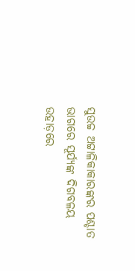ସୁଉଚ୍ଚ ଅଟ୍ଟାଳିକାକାରଙ୍କର ପଶ୍ଚାତ ଭାଗରେ ସୂର୍ଯ୍ୟଙ୍କ ଦିଗବଳୟ ଉହାଡ଼ରେ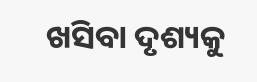ଖସିବା ଦୃଶ୍ୟକୁ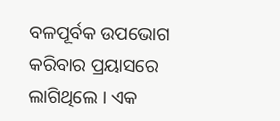ବଳପୂର୍ବକ ଉପଭୋଗ କରିବାର ପ୍ରୟାସରେ ଲାଗିଥିଲେ । ଏକ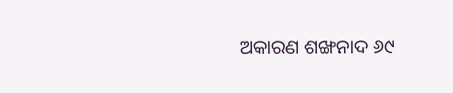ଅକାରଣ ଶଙ୍ଖନାଦ ୬୯